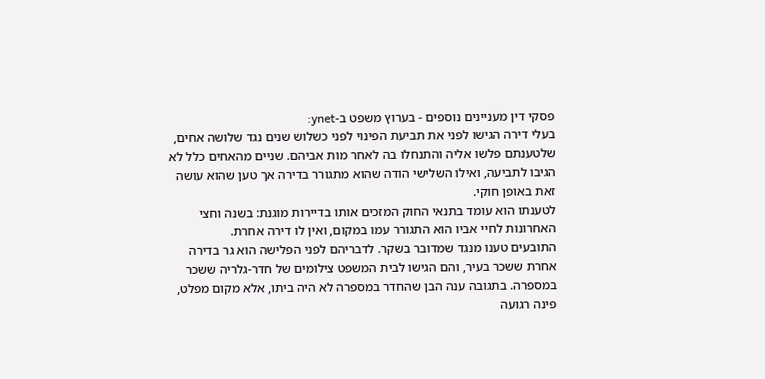פסקי דין מעניינים נוספים - בערוץ משפט ב-ynet:
בעלי דירה הגישו לפני את תביעת הפינוי לפני כשלוש שנים נגד שלושה אחים, שלטענתם פלשו אליה והתנחלו בה לאחר מות אביהם. שניים מהאחים כלל לא הגיבו לתביעה, ואילו השלישי הודה שהוא מתגורר בדירה אך טען שהוא עושה זאת באופן חוקי.
לטענתו הוא עומד בתנאי החוק המזכים אותו בדיירות מוגנת: בשנה וחצי האחרונות לחיי אביו הוא התגורר עמו במקום, ואין לו דירה אחרת.
התובעים טענו מנגד שמדובר בשקר. לדבריהם לפני הפלישה הוא גר בדירה אחרת ששכר בעיר, והם הגישו לבית המשפט צילומים של חדר-גלריה ששכר במספרה. בתגובה ענה הבן שהחדר במספרה לא היה ביתו, אלא מקום מפלט, פינה רגועה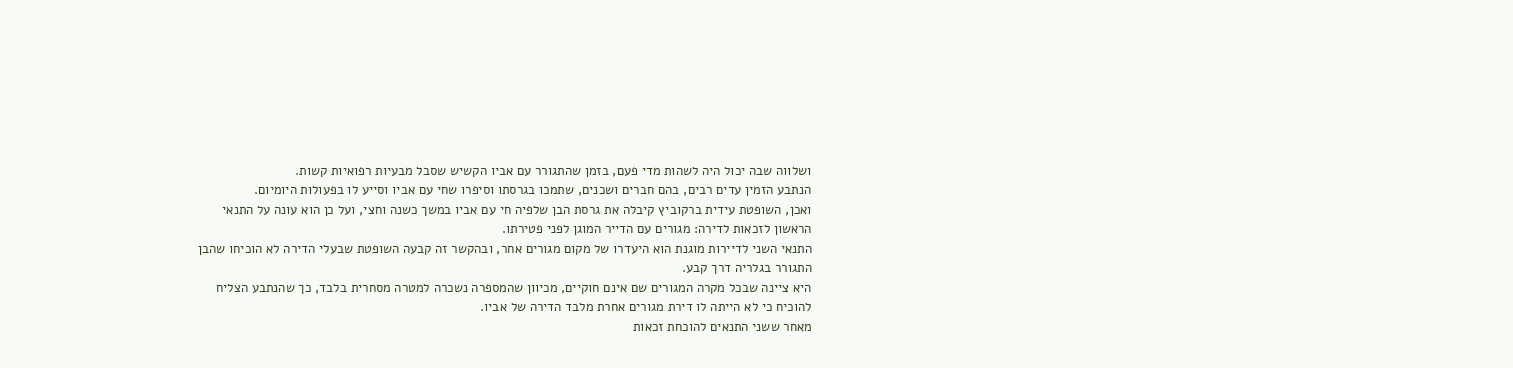ושלווה שבה יכול היה לשהות מדי פעם, בזמן שהתגורר עם אביו הקשיש שסבל מבעיות רפואיות קשות.
הנתבע הזמין עדים רבים, בהם חברים ושכנים, שתמכו בגרסתו וסיפרו שחי עם אביו וסייע לו בפעולות היומיום.
ואכן, השופטת עידית ברקוביץ קיבלה את גרסת הבן שלפיה חי עם אביו במשך כשנה וחצי, ועל כן הוא עונה על התנאי הראשון לזכאות לדירה: מגורים עם הדייר המוגן לפני פטירתו.
התנאי השני לדיירות מוגנת הוא היעדרו של מקום מגורים אחר, ובהקשר זה קבעה השופטת שבעלי הדירה לא הוכיחו שהבן התגורר בגלריה דרך קבע.
היא ציינה שבכל מקרה המגורים שם אינם חוקיים, מכיוון שהמספרה נשכרה למטרה מסחרית בלבד, כך שהנתבע הצליח להוכיח כי לא הייתה לו דירת מגורים אחרת מלבד הדירה של אביו.
מאחר ששני התנאים להוכחת זכאות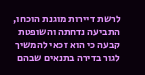לרשת דיירות מוגנת הוכחו, התביעה נדחתה והשופטת קבעה כי הוא זכאי להמשיך לגור בדירה בתנאים שבהם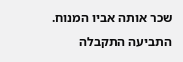שכר אותה אביו המנוח. התביעה התקבלה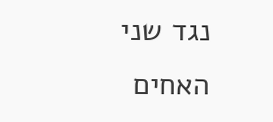נגד שני האחים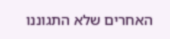האחרים שלא התגוננו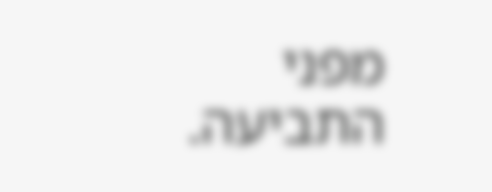מפני התביעה.